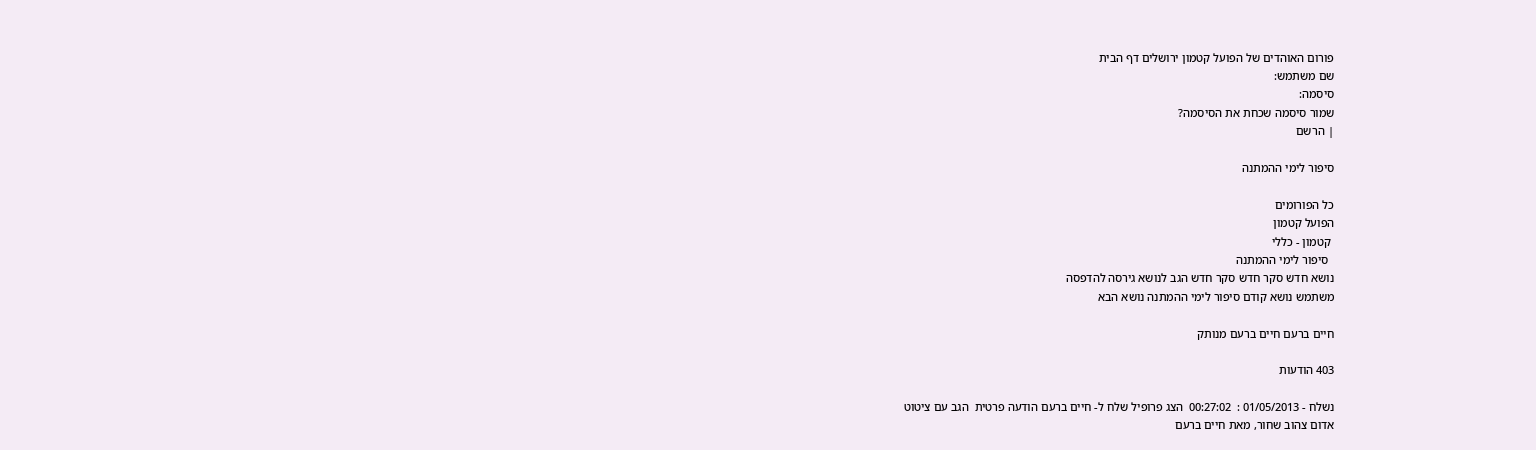פורום האוהדים של הפועל קטמון ירושלים דף הבית
שם משתמש:
סיסמה:
שמור סיסמה שכחת את הסיסמה?
| הרשם

סיפור לימי ההמתנה

כל הפורומים
הפועל קטמון
 קטמון - כללי
  סיפור לימי ההמתנה
נושא חדש סקר חדש סקר חדש הגב לנושא גירסה להדפסה
משתמש נושא קודם סיפור לימי ההמתנה נושא הבא

חיים ברעם חיים ברעם מנותק

403 הודעות

נשלח - 01/05/2013 :  00:27:02  הצג פרופיל שלח ל- חיים ברעם הודעה פרטית  הגב עם ציטוט
אדום צהוב שחור, מאת חיים ברעם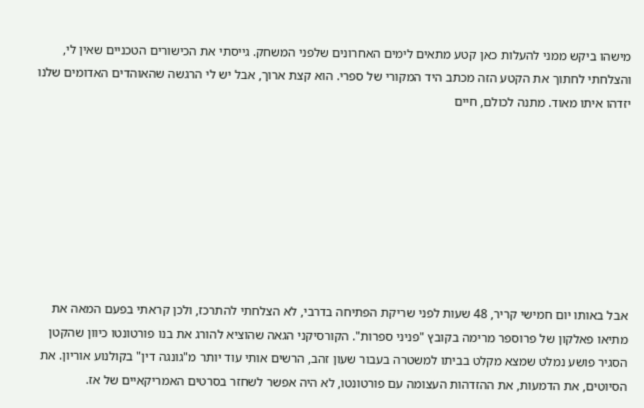מישהו ביקש ממני להעלות כאן קטע מתאים לימים האחרונים שלפני המשחק. גייסתי את הכישורים הטכניים שאין לי, והצלחתי לחתוך את הקטע הזה מכתב היד המקורי של ספרי. הוא קצת ארוך, אבל יש לי הרגשה שהאוהדים האדומים שלנו יזדהו איתו מאוד. מתנה לכולם, חיים








אבל באותו יום חמישי קריר, 48 שעות לפני שריקת הפתיחה בדרבי, לא הצלחתי להתרכז, ולכן קראתי בפעם המאה את מתיאו פאלקון של פרוספר מרימה בקובץ "פניני ספרות". הקורסיקני הגאה שהוציא להורג את בנו פורטונטו כיוון שהקטן הסגיר פושע נמלט שמצא מקלט בביתו למשטרה בעבור שעון זהב, הרשים אותי עוד יותר מ"גונגה דין" בקולנוע אוריון. את הסיוטים, את הדמעות, את ההזדהות העצומה עם פורטונטו, לא היה אפשר לשחזר בסרטים האמריקאיים של אז.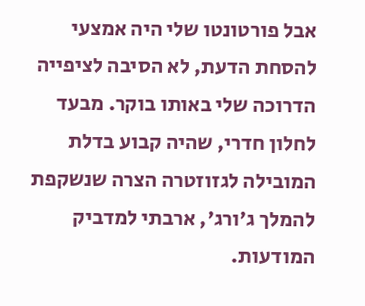אבל פורטונטו שלי היה אמצעי להסחת הדעת, לא הסיבה לציפייה הדרוכה שלי באותו בוקר. מבעד לחלון חדרי, שהיה קבוע בדלת המובילה לגזוזטרה הצרה שנשקפת להמלך ג'ורג', ארבתי למדביק המודעות.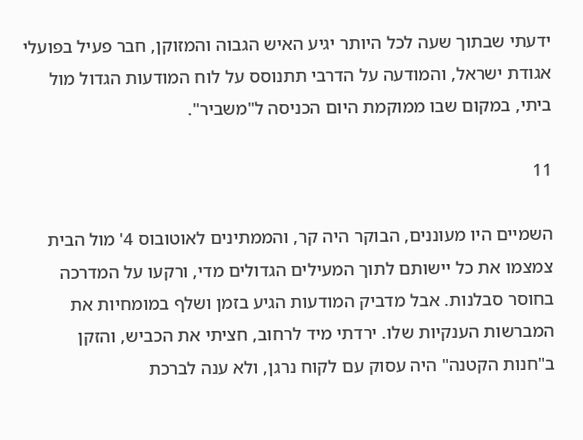ידעתי שבתוך שעה לכל היותר יגיע האיש הגבוה והמזוקן, חבר פעיל בפועלי אגודת ישראל, והמודעה על הדרבי תתנוסס על לוח המודעות הגדול מול ביתי, במקום שבו ממוקמת היום הכניסה ל"משביר".

11

השמיים היו מעוננים, הבוקר היה קר, והממתינים לאוטובוס 4' מול הבית צמצמו את כל יישותם לתוך המעילים הגדולים מדי, ורקעו על המדרכה בחוסר סבלנות. אבל מדביק המודעות הגיע בזמן ושלף במומחיות את המברשות הענקיות שלו. ירדתי מיד לרחוב, חציתי את הכביש, והזקן ב"חנות הקטנה" היה עסוק עם לקוח נרגן, ולא ענה לברכת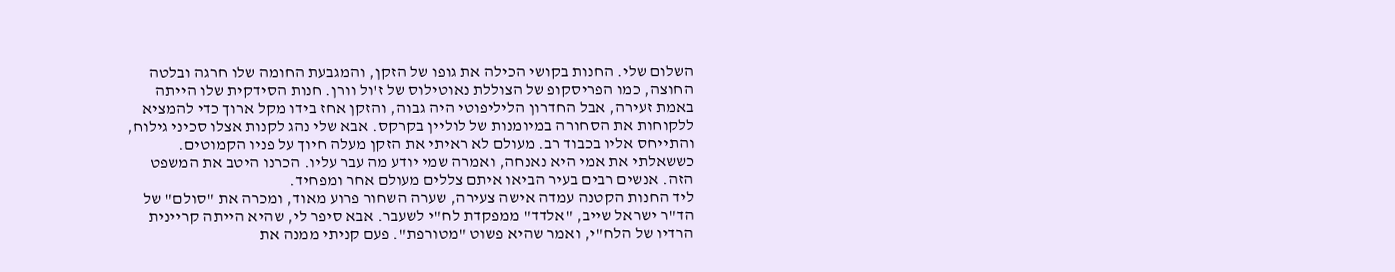השלום שלי. החנות בקושי הכילה את גופו של הזקן, והמגבעת החומה שלו חרגה ובלטה החוצה, כמו הפריסקופ של הצוללת נאוטילוס של ז'ול וורן. חנות הסידקית שלו הייתה באמת זעירה, אבל החדרון הליליפוטי היה גבוה, והזקן אחז בידו מקל ארוך כדי להמציא ללקוחות את הסחורה במיומנות של לוליין בקרקס. אבא שלי נהג לקנות אצלו סכיני גילוח, והתייחס אליו בכבוד רב. מעולם לא ראיתי את הזקן מעלה חיוך על פניו הקמוטים. כששאלתי את אמי היא נאנחה, ואמרה שמי יודע מה עבר עליו. הכרנו היטב את המשפט הזה. אנשים רבים בעיר הביאו איתם צללים מעולם אחר ומפחיד.
ליד החנות הקטנה עמדה אישה צעירה, שערה השחור פרוע מאוד, ומכרה את "סולם" של הד"ר ישראל שייב, "אלדד" ממפקדת לח"י לשעבר. אבא סיפר לי, שהיא הייתה קריינית הרדיו של הלח"י, ואמר שהיא פשוט "מטורפת". פעם קניתי ממנה את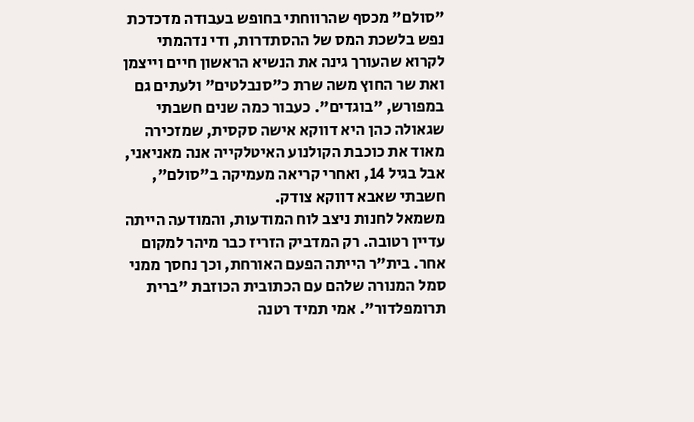"סולם" מכסף שהרווחתי בחופש בעבודה מדכדכת נפש בלשכת המס של ההסתדרות, ודי נדהמתי לקרוא שהעורך גינה את הנשיא הראשון חיים וייצמן ואת שר החוץ משה שרת כ"סנבלטים" ולעתים גם במפורש, "בוגדים". כעבור כמה שנים חשבתי שגאולה כהן היא דווקא אישה סקסית, שמזכירה מאוד את כוכבת הקולנוע האיטלקייה אנה מאניאני, אבל בגיל 14, ואחרי קריאה מעמיקה ב"סולם", חשבתי שאבא דווקא צודק.
משמאל לחנות ניצב לוח המודעות, והמודעה הייתה עדיין רטובה. רק המדביק הזריז כבר מיהר למקום אחר. בית"ר הייתה הפעם האורחת, וכך נחסך ממני סמל המנורה שלהם עם הכתובית הכוזבת "ברית תרומפלדור". אמי תמיד רטנה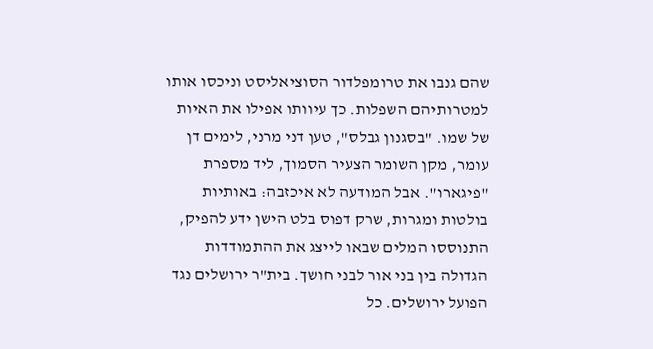שהם גנבו את טרומפלדור הסוציאליסט וניכסו אותו למטרותיהם השפלות. כך עיוותו אפילו את האיות של שמו. "בסגנון גבלס", טען דני מרני, לימים דן עומר, מקן השומר הצעיר הסמוך, ליד מספרת "פיגארו". אבל המודעה לא איכזבה: באותיות בולטות ומגרות, שרק דפוס בלט הישן ידע להפיק, התנוססו המלים שבאו לייצג את ההתמודדות הגדולה בין בני אור לבני חושך. בית"ר ירושלים נגד הפועל ירושלים. כל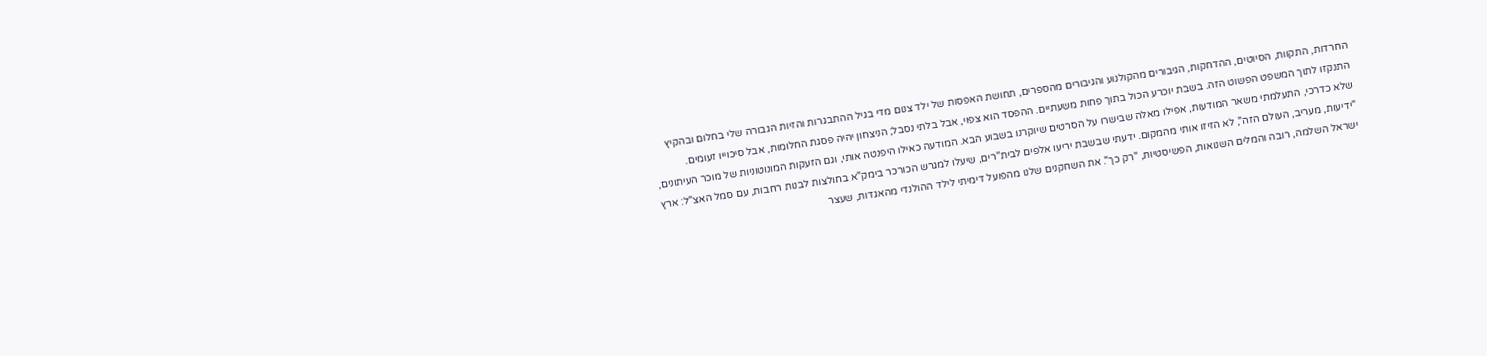החרדות, התקוות, הסיוטים, ההדחקות, הגיבורים מהקולנוע והגיבורים מהספרים, תחושת האפסות של ילד צנום מדי בגיל ההתבגרות והזיות הגבורה שלי בחלום ובהקיץ התנקזו לתוך המשפט הפשוט הזה. בשבת יוכרע הכול בתוך פחות משעתיים. ההפסד הוא צפוי, אבל בלתי נסבל; הניצחון יהיה פסגת החלומות, אבל סיכוייו זעומים.
שלא כדרכי, התעלמתי משאר המודעות, אפילו מאלה שבישרו על הסרטים שיוקרנו בשבוע הבא. המודעה כאילו היפנטה אותי, וגם הזעקות המונוטוניות של מוכר העיתונים, "ידיעות, מעריב, העולם הזה", לא הזיזו אותי מהמקום. ידעתי שבשבת יריעו אלפים לבית"רים, שיעלו למגרש הכורכר בימק"א בחולצות לבנות רחבות, עם סמל האצ"ל: ארץ ישראל השלמה, רובה והמלים השנואות, הפשיסטיות, "רק כך". את השחקנים שלנו מהפועל דימיתי לילד ההולנדי מהאגדות, שעצר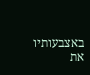באצבעותיו את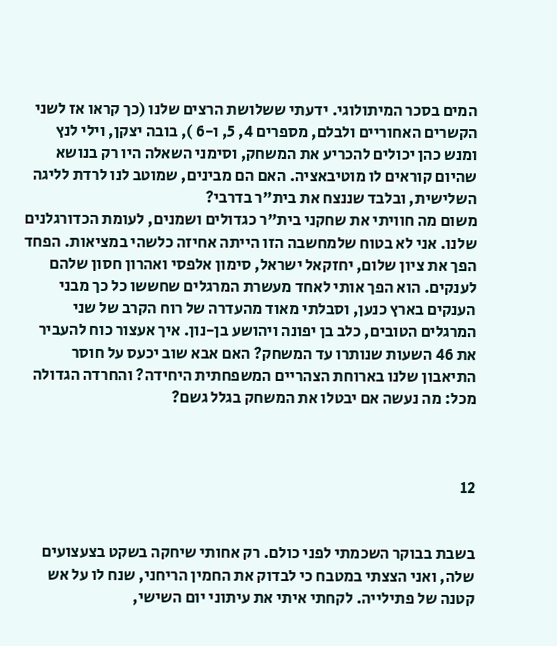המים בסכר המיתולוגי. ידעתי ששלושת הרצים שלנו (כך קראו אז לשני הקשרים האחוריים ולבלם, מספרים 4, 5, ו-6 ), בובה יצקן, וילי לנץ ומנש כהן יכולים להכריע את המשחק, וסימני השאלה היו רק בנושא שהיום קוראים לו מוטיבאציה. האם הם מבינים, שמוטב לנו לרדת לליגה השלישית, ובלבד שננצח את בית"ר בדרבי?
משום מה חוויתי את שחקני בית"ר כגדולים ושמנים, לעומת הכדורגלנים שלנו. אני לא בטוח שלמחשבה הזו הייתה אחיזה כלשהי במציאות. הפחד הפך את ציון שלום, יחזקאל ישראל, סימון אלפסי ואהרון חסון שלהם לענקים. הוא הפך אותי לאחד מעשרת המרגלים שחששו כל כך מבני הענקים בארץ כנען, וסבלתי מאוד מהעדרה של רוח הקרב של שני המרגלים הטובים, כלב בן יפונה ויהושע בן-נון. איך אעצור כוח להעביר את 46 השעות שנותרו עד המשחק? האם אבא שוב יכעס על חוסר התיאבון שלנו בארוחת הצהריים המשפחתית היחידה? והחרדה הגדולה מכל: מה נעשה אם יבטלו את המשחק בגלל גשם?



12


בשבת בבוקר השכמתי לפני כולם. רק אחותי שיחקה בשקט בצעצועים שלה, ואני הצצתי במטבח כי לבדוק את החמין הריחני, שנח לו על אש קטנה של פתילייה. לקחתי איתי את עיתוני יום השישי,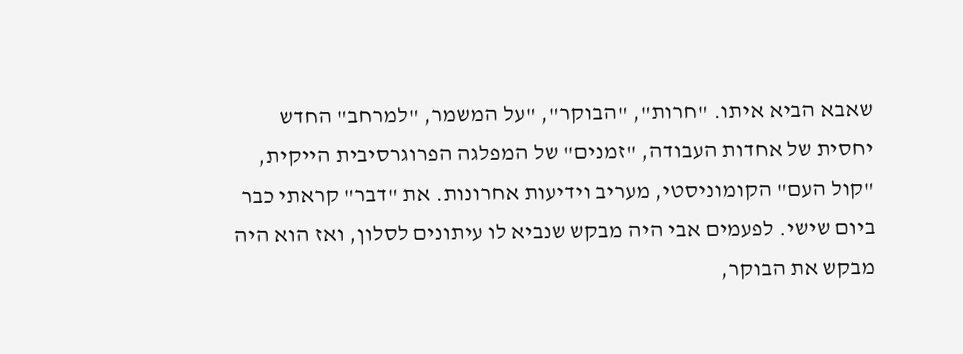שאבא הביא איתו. "חרות", "הבוקר", "על המשמר, "למרחב" החדש יחסית של אחדות העבודה, "זמנים" של המפלגה הפרוגרסיבית הייקית, "קול העם" הקומוניסטי, מעריב וידיעות אחרונות. את "דבר" קראתי כבר ביום שישי. לפעמים אבי היה מבקש שנביא לו עיתונים לסלון, ואז הוא היה מבקש את הבוקר,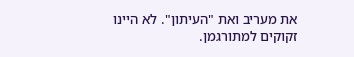את מעריב ואת "העיתון". לא היינו זקוקים למתורגמן.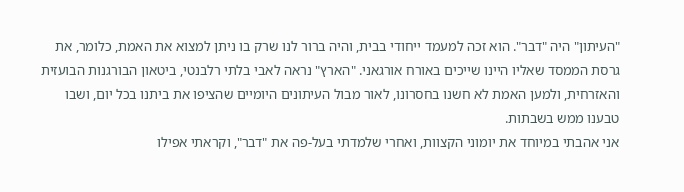"העיתון" היה "דבר". הוא זכה למעמד ייחודי בבית, והיה ברור לנו שרק בו ניתן למצוא את האמת, כלומר, את גרסת הממסד שאליו היינו שייכים באורח אורגאני. "הארץ" נראה לאבי בלתי רלבנטי, ביטאון הבורגנות הבועזית והאזרחית, ולמען האמת לא חשנו בחסרונו, לאור מבול העיתונים היומיים שהציפו את ביתנו בכל יום, ושבו טבענו ממש בשבתות.
אני אהבתי במיוחד את יומוני הקצוות, ואחרי שלמדתי בעל-פה את "דבר", וקראתי אפילו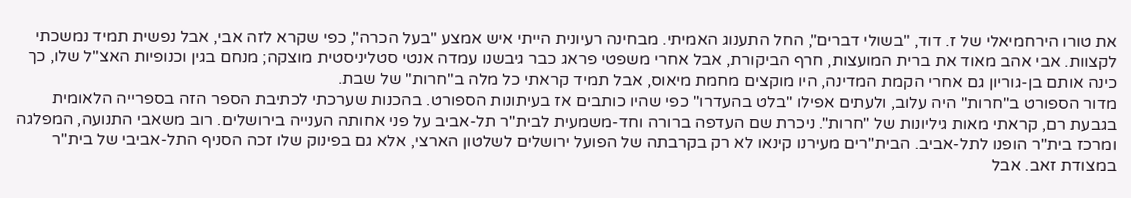את טורו הירחמיאלי של ז. דוד, "בשולי דברים", החל התענוג האמיתי. מבחינה רעיונית הייתי איש אמצע "בעל הכרה", כפי שקרא לזה אבי, אבל נפשית תמיד נמשכתי לקצוות. אבי אהב מאוד את ברית המועצות, חרף הביקורת, אבל אחרי משפטי פראג כבר גיבשנו עמדה אנטי סטליניסטית מוצקה; מנחם בגין וכנופיות האצ"ל שלו, כך כינה אותם בן-גוריון גם אחרי הקמת המדינה, היו מוקצים מחמת מיאוס, אבל תמיד קראתי כל מלה ב"חרות" של שבת.
מדור הספורט ב"חרות" היה עלוב, ולעתים אפילו "בלט בהעדרו" כפי שהיו כותבים אז בעיתונות הספורט. בהכנות שערכתי לכתיבת הספר הזה בספרייה הלאומית בגבעת רם, קראתי מאות גיליונות של "חרות". ניכרת שם העדפה ברורה וחד-משמעית לבית"ר תל-אביב על פני אחותה הענייה בירושלים. רוב משאבי התנועה, המפלגה ומרכז בית"ר הופנו לתל-אביב. הבית"רים מעירנו קינאו לא רק בקרבתה של הפועל ירושלים לשלטון הארצי, אלא גם בפינוק שלו זכה הסניף התל-אביבי של בית"ר במצודת זאב. אבל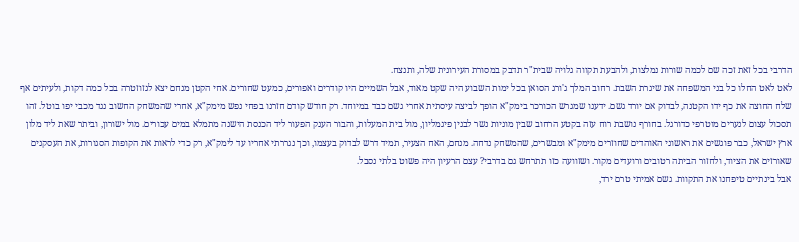הדרבי בכל זאת זכה שם לכמה שורות נמלצות, ולהבעת תקווה גלויה שבית"ר תדבק במסורת העירונית שלה, ותנצח.
לאט לאט החלו כל בני המשפחה את שיגרת השבת. רחוב המלך ג'ורג הסואן בכל ימות השבוע היה שקט מאוד, אבל השמיים היו קודרים ואפורים, כמעט שחורים. אחי הקטן מנחם יצא לגזוזטרה בכל כמה דקות, ולעיתים אף שלח החוצה את כף ידו הקטנה, לבדוק אם יורד גשם. ידענו שמגרש הכורכר בימק"א הופך לביצה עיסתית אחרי גשם כבד במיוחד. רק חודש קודם חזרנו בפחי נפש מימק"א, אחרי שהמשחק החשוב נגד מכבי יפו בוטל. זהו תסכול עצום לנערים מוטרפי כדורגל. בחורף נושבת רוח עזה בקטע הרחוב שבין מוניות נשר לבנין פיגמליון, מול בית המעלות, והבור הענק הפעור ליד הכנסת הישנה מתמלא במים עכורים. מול ישורון, וביתר שאת ליד מלון ארץ ישראל, כבר פוגשים את ראשוני האוהדים שחוזרים מימק"א ומבשרים, שהמשחק נדחה. מנחם, האח הצעיר, תמיד דרש לבדוק בעצמו, וכך נגררתי אחריו עד לימק"א, רק כדי לראות את הקופות הסגורות, את העסקנים שאורזים את הציוד, ולחזור הביתה רטובים ורועדים מקור. ושזוועה כזו תתרחש גם בדרבי? עצם הרעיון היה פשוט בלתי נסבל.
אבל בינתיים טיפחנו את התקוות. גשם אמיתי טרם ירד,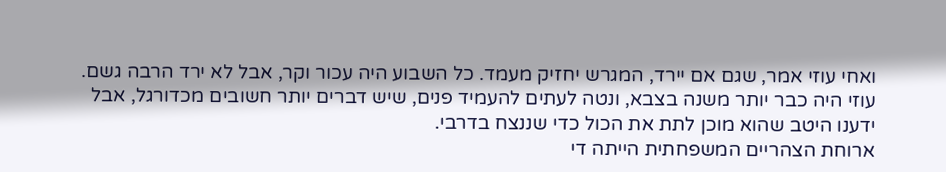ואחי עוזי אמר, שגם אם יירד, המגרש יחזיק מעמד. כל השבוע היה עכור וקר, אבל לא ירד הרבה גשם. עוזי היה כבר יותר משנה בצבא, ונטה לעתים להעמיד פנים, שיש דברים יותר חשובים מכדורגל, אבל ידענו היטב שהוא מוכן לתת את הכול כדי שננצח בדרבי.
ארוחת הצהריים המשפחתית הייתה די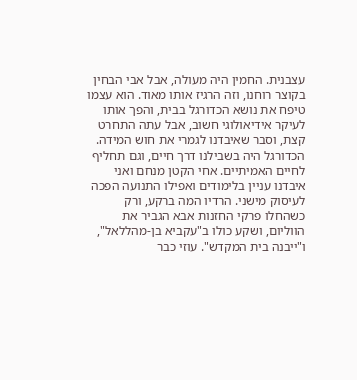עצבנית. החמין היה מעולה, אבל אבי הבחין בקוצר רוחנו, וזה הרגיז אותו מאוד. הוא עצמו טיפח את נושא הכדורגל בבית, והפך אותו לעיקר אידיאולוגי חשוב, אבל עתה התחרט קצת, וסבר שאיבדנו לגמרי את חוש המידה. הכדורגל היה בשבילנו דרך חיים, וגם תחליף לחיים האמיתיים. אחי הקטן מנחם ואני איבדנו עניין בלימודים ואפילו התנועה הפכה לעיסוק מישני. הרדיו המה ברקע, ורק כשהחלו פרקי החזנות אבא הגביר את הווליום, ושקע כולו ב"עקביא בן-מהללאל", ו"ייבנה בית המקדש". עוזי כבר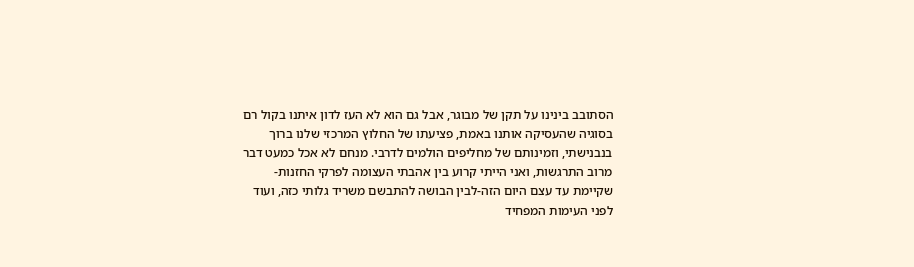הסתובב בינינו על תקן של מבוגר, אבל גם הוא לא העז לדון איתנו בקול רם בסוגיה שהעסיקה אותנו באמת, פציעתו של החלוץ המרכזי שלנו ברוך בנבנישתי, וזמינותם של מחליפים הולמים לדרבי. מנחם לא אכל כמעט דבר מרוב התרגשות, ואני הייתי קרוע בין אהבתי העצומה לפרקי החזנות-שקיימת עד עצם היום הזה-לבין הבושה להתבשם משריד גלותי כזה, ועוד לפני העימות המפחיד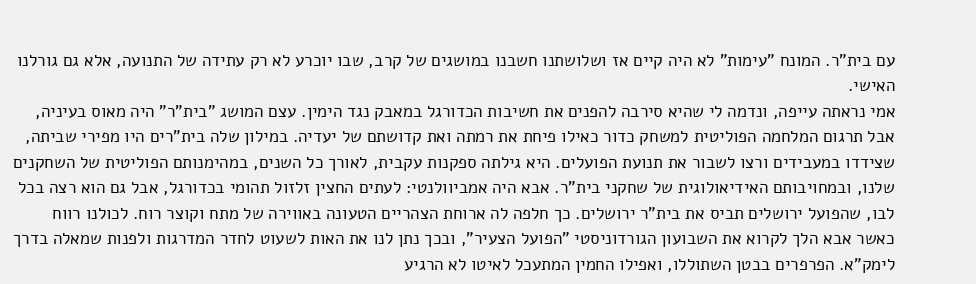עם בית"ר. המונח "עימות" לא היה קיים אז ושלושתנו חשבנו במושגים של קרב, שבו יוכרע לא רק עתידה של התנועה, אלא גם גורלנו האישי.
אמי נראתה עייפה, ונדמה לי שהיא סירבה להפנים את חשיבות הכדורגל במאבק נגד הימין. עצם המושג "בית"ר" היה מאוס בעיניה, אבל תרגום המלחמה הפוליטית למשחק כדור כאילו פיחת את רמתה ואת קדושתם של יעדיה. במילון שלה בית"רים היו מפירי שביתה, שצידדו במעבידים ורצו לשבור את תנועת הפועלים. היא גילתה ספקנות עקבית, לאורך כל השנים, במהימנותם הפוליטית של השחקנים שלנו, ובמחויבותם האידיאולוגית של שחקני בית"ר. אבא היה אמביוולנטי: לעתים החצין זלזול תהומי בכדורגל, אבל גם הוא רצה בכל לבו, שהפועל ירושלים תביס את בית"ר ירושלים. כך חלפה לה ארוחת הצהריים הטעונה באווירה של מתח וקוצר רוח. לכולנו רווח כאשר אבא הלך לקרוא את השבועון הגורדוניסטי "הפועל הצעיר", ובכך נתן לנו את האות לשעוט לחדר המדרגות ולפנות שמאלה בדרך לימק"א. הפרפרים בבטן השתוללו, ואפילו החמין המתעכל לאיטו לא הרגיע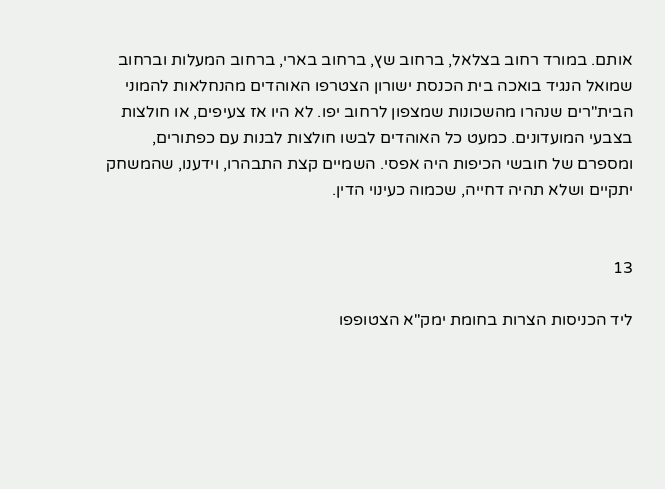אותם. במורד רחוב בצלאל, ברחוב שץ, ברחוב בארי, ברחוב המעלות וברחוב שמואל הנגיד בואכה בית הכנסת ישורון הצטרפו האוהדים מהנחלאות להמוני הבית"רים שנהרו מהשכונות שמצפון לרחוב יפו. לא היו אז צעיפים, או חולצות בצבעי המועדונים. כמעט כל האוהדים לבשו חולצות לבנות עם כפתורים, ומספרם של חובשי הכיפות היה אפסי. השמיים קצת התבהרו, וידענו, שהמשחק יתקיים ושלא תהיה דחייה, שכמוה כעינוי הדין.


13

ליד הכניסות הצרות בחומת ימק"א הצטופפו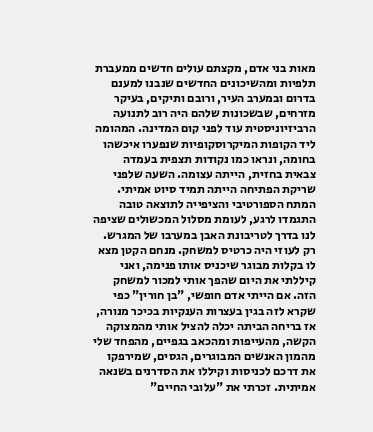מאות בני אדם, מקצתם עולים חדשים ממעברת תלפיות ומהשיכונים החדשים שנבנו למענם בדרום ובמערב העיר, ורובם ותיקים, בעיקר מזרחים, שבשכונות שלהם היה רוב לתנועה הרביזיוניסטית עוד לפני קום המדינה. המהומה ליד הקופות המיקרוסקופיות שנפערו איכשהו בחומה, ונראו כמו נקודות תצפית בעמדה צבאית בחזית, הייתה עצומה. השעה שלפני שריקת הפתיחה הייתה תמיד סיוט אמיתי. המתח הספורטיבי והציפייה לתוצאה טובה התגמדו לרגע, לעומת מסלול המכשולים שציפה לנו בדרך לטריבונת האבן במערבו של המגרש.
רק לעוזי היה כרטיס למשחק. מנחם הקטן מצא לו בקלות מבוגר שיכניס אותו פנימה, ואני קיללתי את היום שהפך אותי למכור למשחק הזה. אם הייתי אדם חופשי, "בן חורין" כפי שקרא לזה בגין בעצרות הענקיות בכיכר מנורה, אז בריחה הביתה יכלה להציל אותי מהמצוקה הקשה, מהעייפות ומהכאב בגפיים, מהפחד שלי מהמון האנשים המבוגרים, הגסים, שמירפקו את דרכם לכניסות וקיללו את הסדרנים בשנאה אמיתית. זכרתי את "עלובי החיים"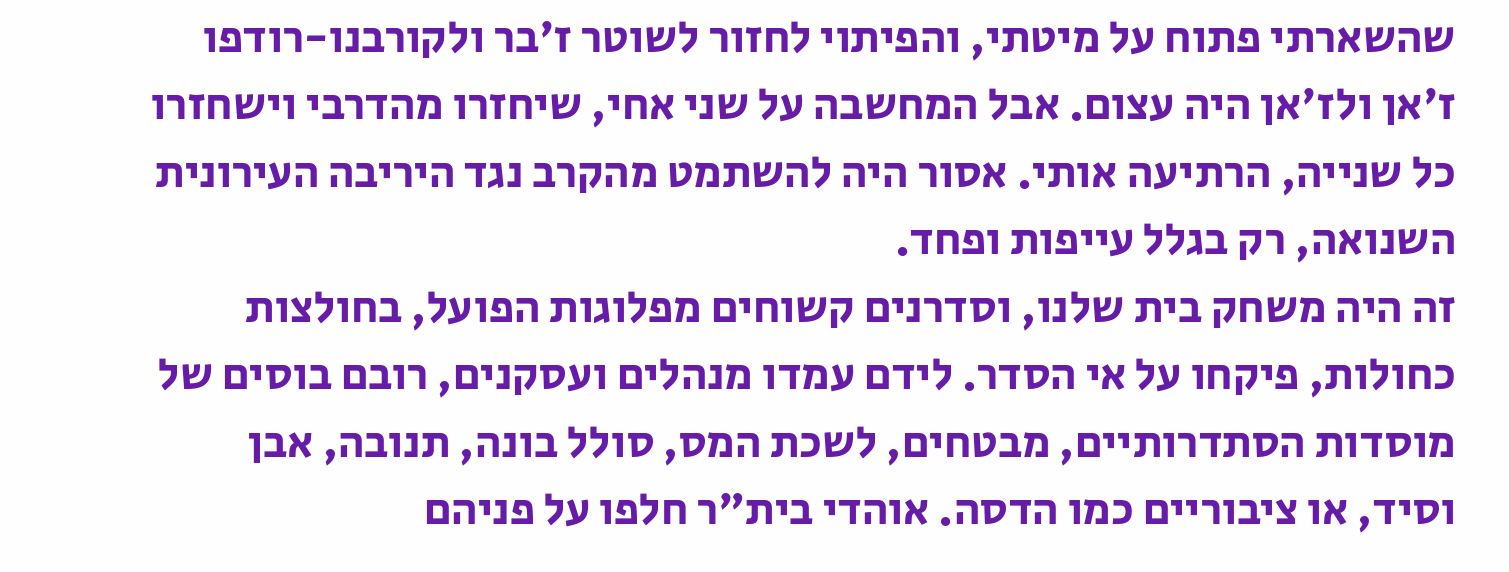שהשארתי פתוח על מיטתי, והפיתוי לחזור לשוטר ז'בר ולקורבנו-רודפו ז'אן ולז'אן היה עצום. אבל המחשבה על שני אחי, שיחזרו מהדרבי וישחזרו כל שנייה, הרתיעה אותי. אסור היה להשתמט מהקרב נגד היריבה העירונית השנואה, רק בגלל עייפות ופחד.
זה היה משחק בית שלנו, וסדרנים קשוחים מפלוגות הפועל, בחולצות כחולות, פיקחו על אי הסדר. לידם עמדו מנהלים ועסקנים, רובם בוסים של מוסדות הסתדרותיים, מבטחים, לשכת המס, סולל בונה, תנובה, אבן וסיד, או ציבוריים כמו הדסה. אוהדי בית"ר חלפו על פניהם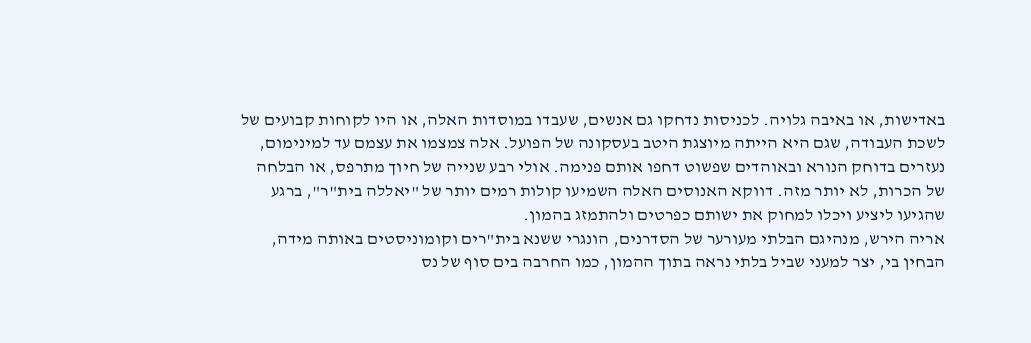באדישות, או באיבה גלויה. לכניסות נדחקו גם אנשים, שעבדו במוסדות האלה, או היו לקוחות קבועים של לשכת העבודה, שגם היא הייתה מיוצגת היטב בעסקונה של הפועל. אלה צמצמו את עצמם עד למינימום, נעזרים בדוחק הנורא ובאוהדים שפשוט דחפו אותם פנימה. אולי רבע שנייה של חיוך מתרפס, או הבלחה של הכרות, לא יותר מזה. דווקא האנוסים האלה השמיעו קולות רמים יותר של "יאללה בית"ר", ברגע שהגיעו ליציע ויכלו למחוק את ישותם כפרטים ולהתמזג בהמון.
אריה הירש, מנהיגם הבלתי מעורער של הסדרנים, הונגרי ששנא בית"רים וקומוניסטים באותה מידה, הבחין בי, יצר למעני שביל בלתי נראה בתוך ההמון, כמו החרבה בים סוף של נס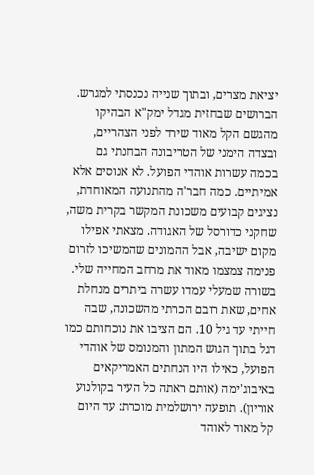יציאת מצרים, ובתוך שנייה נכנסתי למגרש. הברושים שבחזית מגדל ימק"א הבהיקו מהגשם הקל מאוד שירד לפני הצהריים, ובצדה הימני של הטריבונה הבחנתי גם בכמה עשרות אוהדי הפועל. לא אנוסים אלא אמיתיים. כמה חבר'ה מהתנועה המאוחדת, נציגים קבועים משכונת המקשר בקרית משה, שחקני כדורסל של האגודה. מצאתי אפילו מקום ישיבה, אבל ההמונים שהמשיכו לזרום פנימה צמצמו מאוד את מרחב המחייה שלי. בשורה שמעלי עמדו עשרה ביתרים מנחלת אחים, שאת רובם הכרתי מהשכונה, שבה חייתי עד גיל 10. הם הציבו את נוכחותם כמו דגל בתוך הגוש המתון והמנומס של אוהדי הפועל, כאילו היו הנחתים האמריקאים באיבוג'ימה (אותם ראתה כל העיר בקולנוע אוריון). תופעה ירושלמית מוכרת: עד היום קל מאוד לאוהד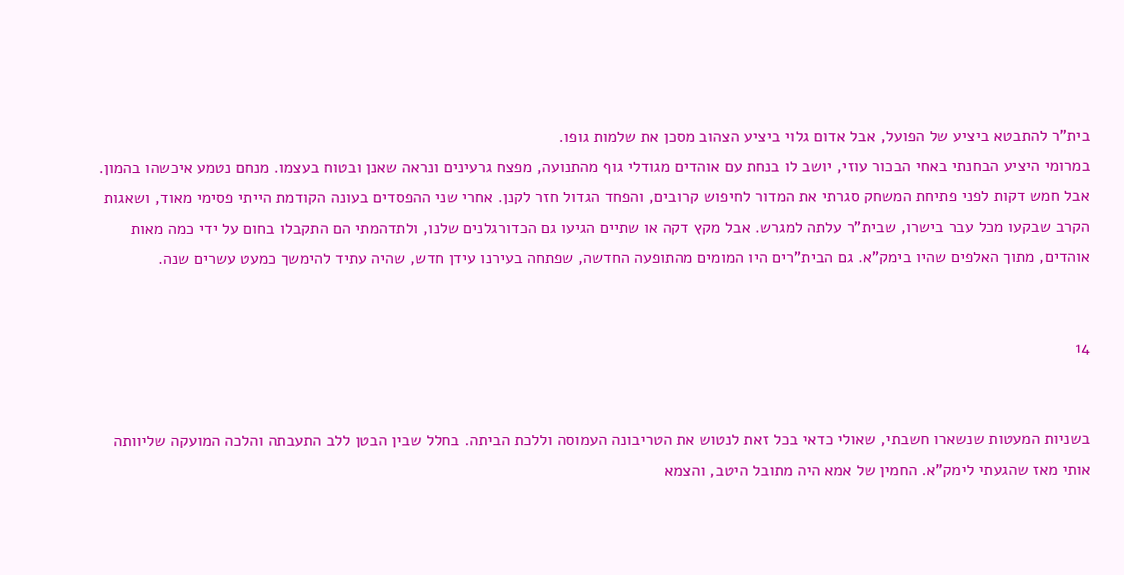בית"ר להתבטא ביציע של הפועל, אבל אדום גלוי ביציע הצהוב מסכן את שלמות גופו.
במרומי היציע הבחנתי באחי הבכור עוזי, יושב לו בנחת עם אוהדים מגודלי גוף מהתנועה, מפצח גרעינים ונראה שאנן ובטוח בעצמו. מנחם נטמע איכשהו בהמון. אבל חמש דקות לפני פתיחת המשחק סגרתי את המדור לחיפוש קרובים, והפחד הגדול חזר לקנן. אחרי שני ההפסדים בעונה הקודמת הייתי פסימי מאוד, ושאגות הקרב שבקעו מכל עבר בישרו, שבית"ר עלתה למגרש. אבל מקץ דקה או שתיים הגיעו גם הכדורגלנים שלנו, ולתדהמתי הם התקבלו בחום על ידי כמה מאות אוהדים, מתוך האלפים שהיו בימק"א. גם הבית"רים היו המומים מהתופעה החדשה, שפתחה בעירנו עידן חדש, שהיה עתיד להימשך כמעט עשרים שנה.


14


בשניות המעטות שנשארו חשבתי, שאולי כדאי בכל זאת לנטוש את הטריבונה העמוסה וללכת הביתה. בחלל שבין הבטן ללב התעבתה והלכה המועקה שליוותה אותי מאז שהגעתי לימק"א. החמין של אמא היה מתובל היטב, והצמא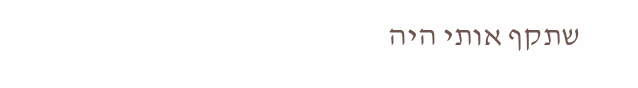שתקף אותי היה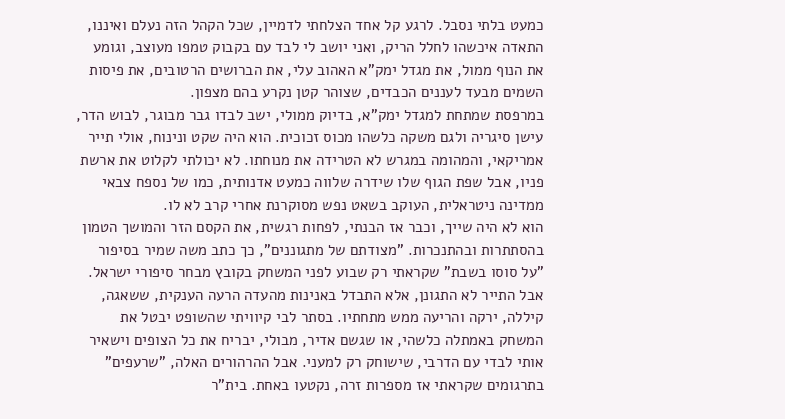כמעט בלתי נסבל. לרגע קל אחד הצלחתי לדמיין, שכל הקהל הזה נעלם ואיננו, התאדה איכשהו לחלל הריק, ואני יושב לי לבד עם בקבוק טמפו מעוצב, וגומע את הנוף ממול, את מגדל ימק"א האהוב עלי, את הברושים הרטובים, את פיסות השמים מבעד לעננים הכבדים, שצוהר קטן נקרע בהם מצפון.
במרפסת שמתחת למגדל ימק"א, בדיוק ממולי, ישב לבדו גבר מבוגר, לבוש הדר, עישן סיגריה ולגם משקה כלשהו מכוס זכוכית. הוא היה שקט ונינוח, אולי תייר אמריקאי, והמהומה במגרש לא הטרידה את מנוחתו. לא יכולתי לקלוט את ארשת פניו, אבל שפת הגוף שלו שידרה שלווה כמעט אדנותית, כמו של נספח צבאי ממדינה ניטראלית, העוקב בשאט נפש מסוקרנת אחרי קרב לא לו.
הוא לא היה שייך, וכבר אז הבנתי, לפחות רגשית, את הקסם הזר והמושך הטמון בהסתתרות ובהתנכרות. "מצודתם של מתגוננים", כך כתב משה שמיר בסיפור "על סוסו בשבת" שקראתי רק שבוע לפני המשחק בקובץ מבחר סיפורי ישראל. אבל התייר לא התגונן, אלא התבדל באנינות מהעדה הרעה הענקית, ששאגה, קיללה, ירקה והריעה ממש מתחתיו. בסתר לבי קיוויתי שהשופט יבטל את המשחק באמתלה כלשהי, או שגשם אדיר, מבולי, יבריח את כל הצופים וישאיר אותי לבדי עם הדרבי, שישוחק רק למעני. אבל ההרהורים האלה, "שרעפים" בתרגומים שקראתי אז מספרות זרה, נקטעו באחת. בית"ר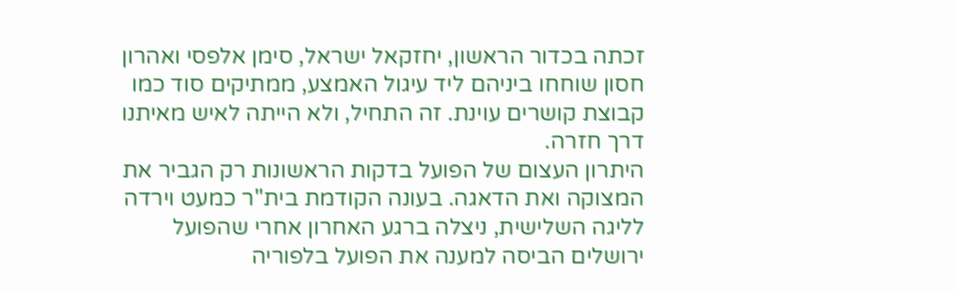זכתה בכדור הראשון, יחזקאל ישראל, סימן אלפסי ואהרון חסון שוחחו ביניהם ליד עיגול האמצע, ממתיקים סוד כמו קבוצת קושרים עוינת. זה התחיל, ולא הייתה לאיש מאיתנו דרך חזרה.
היתרון העצום של הפועל בדקות הראשונות רק הגביר את המצוקה ואת הדאגה. בעונה הקודמת בית"ר כמעט וירדה לליגה השלישית, ניצלה ברגע האחרון אחרי שהפועל ירושלים הביסה למענה את הפועל בלפוריה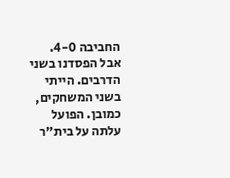החביבה 4-0. אבל הפסדנו בשני הדרבים. הייתי בשני המשחקים, כמובן. הפועל עלתה על בית"ר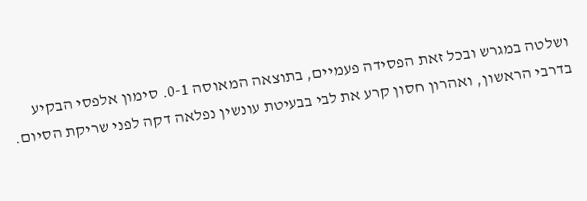ושלטה במגרש ובכל זאת הפסידה פעמיים, בתוצאה המאוסה 0-1. סימון אלפסי הבקיע בדרבי הראשון, ואהרון חסון קרע את לבי בבעיטת עונשין נפלאה דקה לפני שריקת הסיום.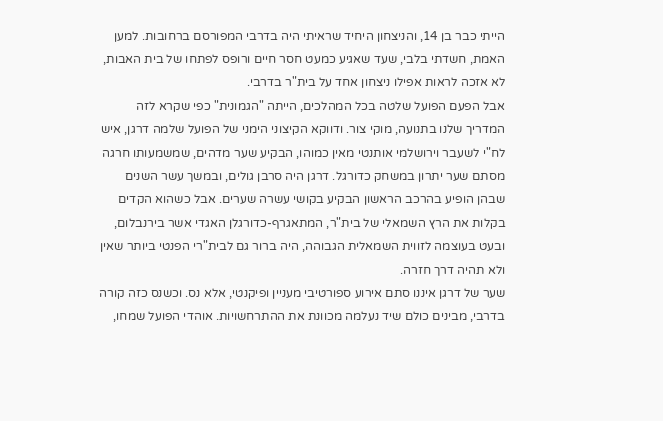הייתי כבר בן 14, והניצחון היחיד שראיתי היה בדרבי המפורסם ברחובות. למען האמת, חשדתי בלבי, שעד שאגיע כמעט חסר חיים ורופס לפתחו של בית האבות, לא אזכה לראות אפילו ניצחון אחד על בית"ר בדרבי.
אבל הפעם הפועל שלטה בכל המהלכים, הייתה "הגמונית" כפי שקרא לזה המדריך שלנו בתנועה, מוקי צור. ודווקא הקיצוני הימני של הפועל שלמה דרגן, איש לח"י לשעבר וירושלמי אותנטי מאין כמוהו, הבקיע שער מדהים, שמשמעותו חרגה מסתם שער יתרון במשחק כדורגל. דרגן היה סרבן גולים, ובמשך עשר השנים שבהן הופיע בהרכב הראשון הבקיע בקושי עשרה שערים. אבל כשהוא הקדים בקלות את הרץ השמאלי של בית"ר, המתאגרף-כדורגלן האגדי אשר בירנבלום, ובעט בעוצמה לזווית השמאלית הגבוהה, היה ברור גם לבית"רי הפנטי ביותר שאין ולא תהיה דרך חזרה.
שער של דרגן איננו סתם אירוע ספורטיבי מעניין ופיקנטי, אלא נס. וכשנס כזה קורה בדרבי, מבינים כולם שיד נעלמה מכוונת את ההתרחשויות. אוהדי הפועל שמחו,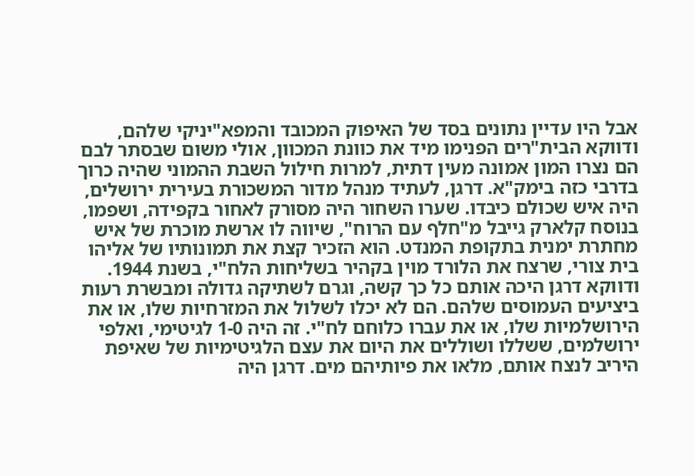אבל היו עדיין נתונים בסד של האיפוק המכובד והמפא"יניקי שלהם, ודווקא הבית"רים הפנימו מיד את כוונת המכוון, אולי משום שבסתר לבם הם נצרו המון אמונה מעין דתית, למרות חילול השבת ההמוני שהיה כרוך בדרבי כזה בימק"א. דרגן, לעתיד מנהל מדור המשכורת בעירית ירושלים, היה איש שכולם כיבדו. שערו השחור היה מסורק לאחור בקפידה, ושפמו, בנוסח קלארק גייבל מ"חלף עם הרוח", שיווה לו ארשת מוכרת של איש מחתרת ימנית בתקופת המנדט. הוא הזכיר קצת את תמונותיו של אליהו בית צורי, שרצח את הלורד מוין בקהיר בשליחות הלח"י, בשנת 1944. ודווקא דרגן היכה אותם כל כך קשה, וגרם לשתיקה גדולה ומבשרת רעות ביציעים העמוסים שלהם. הם לא יכלו לשלול את המזרחיות שלו, או את הירושלמיות שלו, או את עברו כלוחם לח"י. זה היה 1-0 לגיטימי, ואלפי ירושלמים, ששללו ושוללים את היום את עצם הלגיטימיות של שאיפת היריב לנצח אותם, מלאו את פיותיהם מים. דרגן היה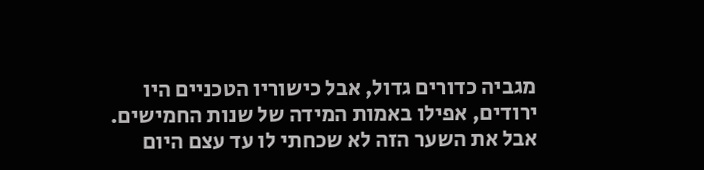מגביה כדורים גדול, אבל כישוריו הטכניים היו ירודים, אפילו באמות המידה של שנות החמישים. אבל את השער הזה לא שכחתי לו עד עצם היום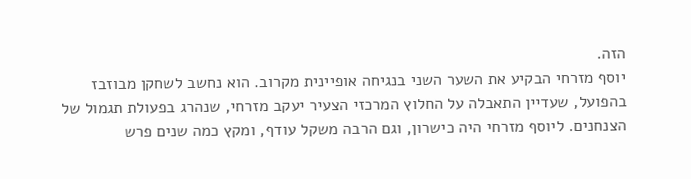הזה.
יוסף מזרחי הבקיע את השער השני בנגיחה אופיינית מקרוב. הוא נחשב לשחקן מבוזבז בהפועל, שעדיין התאבלה על החלוץ המרכזי הצעיר יעקב מזרחי, שנהרג בפעולת תגמול של הצנחנים. ליוסף מזרחי היה כישרון, וגם הרבה משקל עודף, ומקץ כמה שנים פרש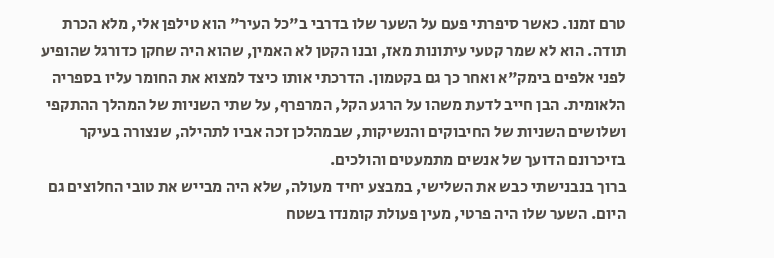טרם זמנו. כאשר סיפרתי פעם על השער שלו בדרבי ב"כל העיר" הוא טילפן אלי, מלא הכרת תודה. הוא לא שמר קטעי עיתונות מאז, ובנו הקטן לא האמין, שהוא היה שחקן כדורגל שהופיע לפני אלפים בימק"א ואחר כך גם בקטמון. הדרכתי אותו כיצד למצוא את החומר עליו בספריה הלאומית. הבן חייב לדעת משהו על הרגע הקל, המרפרף, על שתי השניות של המהלך ההתקפי ושלושים השניות של החיבוקים והנשיקות, שבמהלכן זכה אביו לתהילה, שנצורה בעיקר בזיכרונם הדועך של אנשים מתמעטים והולכים.
ברוך בנבנישתי כבש את השלישי, במבצע יחיד מעולה, שלא היה מבייש את טובי החלוצים גם היום. השער שלו היה פרטי, מעין פעולת קומנדו בשטח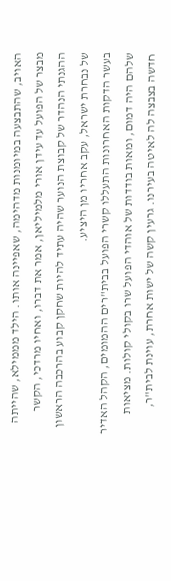האויב, שהתבצעה במיומנות מדהימה, שאפיינה אותו. הילד מממילא, שהייתה מבצר של הפועל עד עידן אורי מלמיליאן, אמר את דברו, ואחיו מרדכי, הקשר ההגנתי הנהדר של קבוצת הנוער שהיה עתיד להיות שחקן קבוע בהרכבה הראשון של נבחרת ישראל, עקב אחריו מן היציע.
בעשר הדקות האחרונות התעללו קשרי הפועל בבית"רים ההמומים, הקהל האדיר שלהם היה דמום, ומאות בודדות של אוהדי הפועל שרו בקולי קולות. מציאות חדשה בצבצה לה לאיטה בעירנו. גרעין קשה של ישות אחרת, עוינת לבית"ר,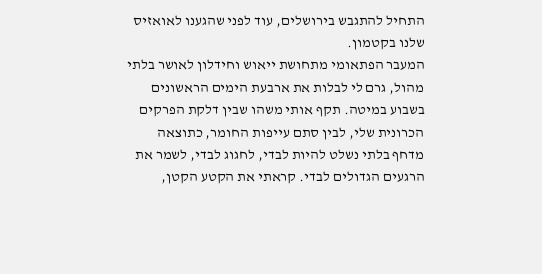התחיל להתגבש בירושלים, עוד לפני שהגענו לאואזיס שלנו בקטמון.
המעבר הפתאומי מתחושת ייאוש וחידלון לאושר בלתי מהול, גרם לי לבלות את ארבעת הימים הראשונים בשבוע במיטה. תקף אותי משהו שבין דלקת הפרקים הכרונית שלי, לבין סתם עייפות החומר, כתוצאה מדחף בלתי נשלט להיות לבדי, לחגוג לבדי, לשמר את הרגעים הגדולים לבדי. קראתי את הקטע הקטן,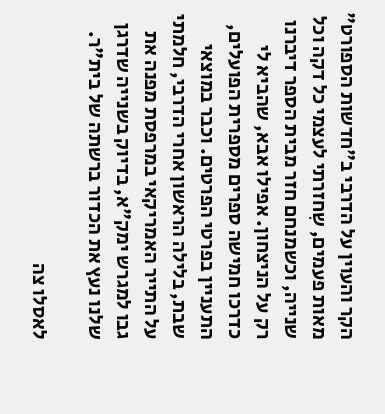הקר והעוין על הדרבי ב"חדשות הספורט" מאות פעמים, שִחזרתי לעצמי כל דקה וכל שנייה, וכשמנחם חזר מבית הספר דיברנו רק על הניצחון. אפילו אבא, שהביא לי כדרכו חמישה ספרים מספרית הפועלים, התעניין בפרטי הפרטים. וכבר במוצאי שבת, בלילה הראשון אחרי הדרבי, חלמתי על התייר האמריקאי במרפסת מפנה את גבו למגרש ימק"א, בדיוק בשנייה שדרגן שלנו נעץ את הכדור ברשתה של בית"ר.

לאסלו צה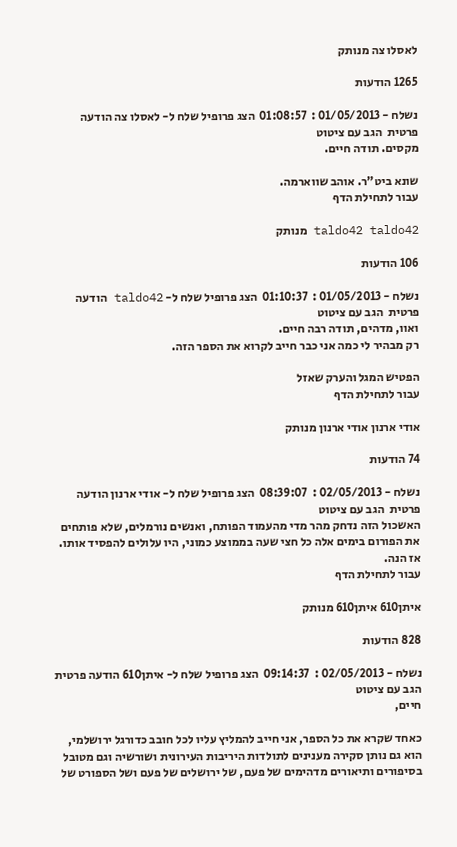לאסלו צה מנותק

1265 הודעות

נשלח - 01/05/2013 :  01:08:57  הצג פרופיל שלח ל- לאסלו צה הודעה פרטית  הגב עם ציטוט
מקסים. תודה חיים.

שונא ביט"ר. אוהב שווארמה.
עבור לתחילת הדף

taldo42 taldo42 מנותק

106 הודעות

נשלח - 01/05/2013 :  01:10:37  הצג פרופיל שלח ל- taldo42 הודעה פרטית  הגב עם ציטוט
ואוו, מדהים, תודה רבה חיים.
רק מבהיר לי כמה אני כבר חייב לקרוא את הספר הזה.

הפטיש המגל והערק שאזל
עבור לתחילת הדף

אודי ארנון אודי ארנון מנותק

74 הודעות

נשלח - 02/05/2013 :  08:39:07  הצג פרופיל שלח ל- אודי ארנון הודעה פרטית  הגב עם ציטוט
האשכול הזה נדחק מהר מדי מהעמוד הפותח, ואנשים נורמלים, שלא פותחים את הפורום בימים אלה כל חצי שעה בממוצע כמוני, היו עלולים להפסיד אותו. אז הנה.
עבור לתחילת הדף

איתן610 איתן610 מנותק

828 הודעות

נשלח - 02/05/2013 :  09:14:37  הצג פרופיל שלח ל- איתן610 הודעה פרטית  הגב עם ציטוט
חיים,

כאחד שקרא את כל הספר, אני חייב להמליץ עליו לכל חובב כדורגל ירושלמי, הוא גם נותן סקירה מענינים לתולדות היריבות העירונית ושורשיה וגם מטובל בסיפורים ותיאורים מדהימים של פעם, של ירושלים של פעם ושל הספורט של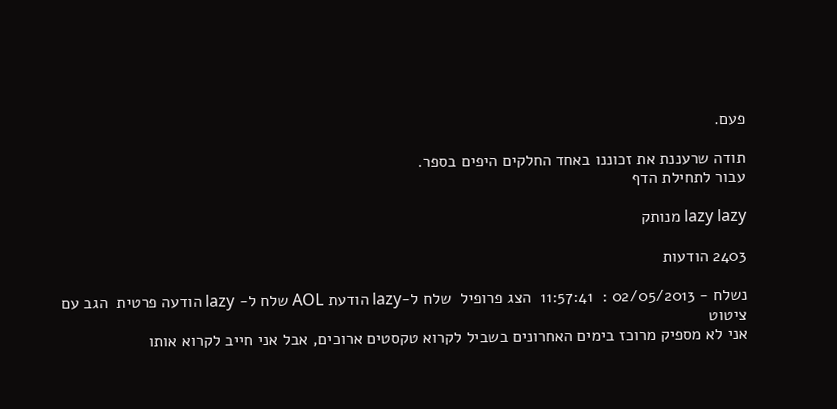פעם.

תודה שרעננת את זכוננו באחד החלקים היפים בספר.
עבור לתחילת הדף

lazy lazy מנותק

2403 הודעות

נשלח - 02/05/2013 :  11:57:41  הצג פרופיל  שלח ל-lazy הודעת AOL שלח ל- lazy הודעה פרטית  הגב עם ציטוט
אני לא מספיק מרוכז בימים האחרונים בשביל לקרוא טקסטים ארוכים, אבל אני חייב לקרוא אותו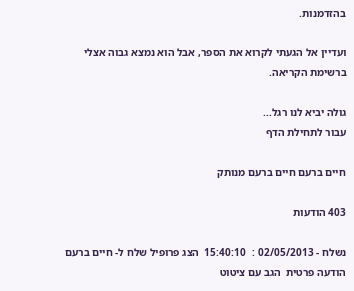בהזדמנות.

ועדיין אל הגעתי לקרוא את הספר, אבל הוא נמצא גבוה אצלי ברשימת הקריאה.

גולה יביא לנו רגל...
עבור לתחילת הדף

חיים ברעם חיים ברעם מנותק

403 הודעות

נשלח - 02/05/2013 :  15:40:10  הצג פרופיל שלח ל- חיים ברעם הודעה פרטית  הגב עם ציטוט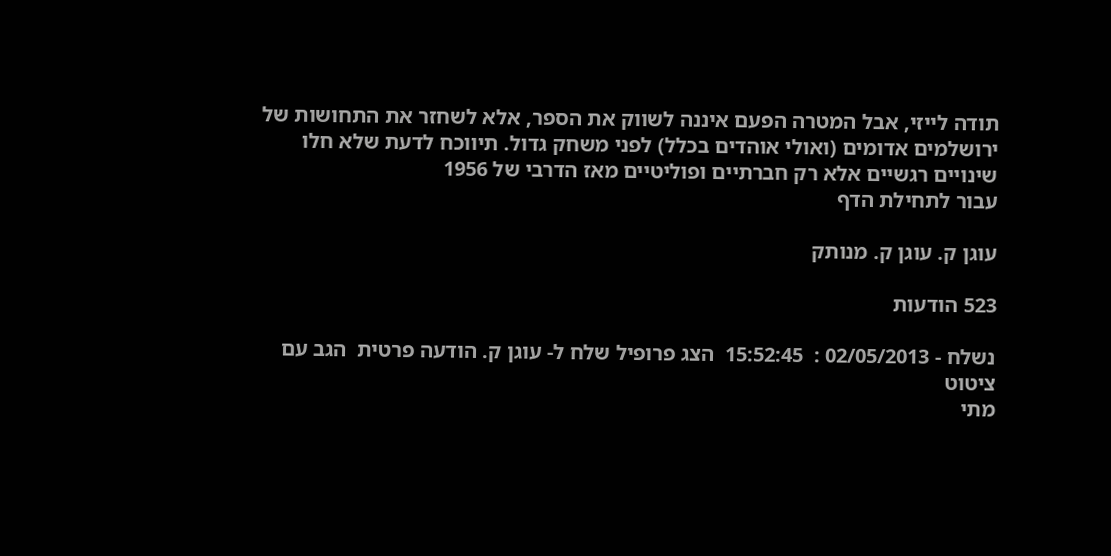תודה לייזי, אבל המטרה הפעם איננה לשווק את הספר, אלא לשחזר את התחושות של ירושלמים אדומים (ואולי אוהדים בכלל) לפני משחק גדול. תיווכח לדעת שלא חלו שינויים רגשיים אלא רק חברתיים ופוליטיים מאז הדרבי של 1956
עבור לתחילת הדף

עוגן ק. עוגן ק. מנותק

523 הודעות

נשלח - 02/05/2013 :  15:52:45  הצג פרופיל שלח ל- עוגן ק. הודעה פרטית  הגב עם ציטוט
מתי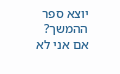יוצא ספר ההמשך?
אם אני לא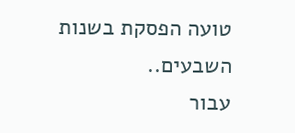טועה הפסקת בשנות השבעים..
עבור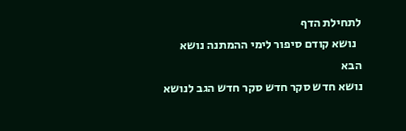לתחילת הדף
  נושא קודם סיפור לימי ההמתנה נושא הבא
נושא חדש סקר חדש סקר חדש הגב לנושא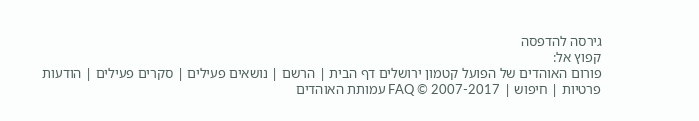גירסה להדפסה
קפוץ אל:
פורום האוהדים של הפועל קטמון ירושלים דף הבית | הרשם | נושאים פעילים | סקרים פעילים | הודעות פרטיות | חיפוש | FAQ © 2007-2017 עמותת האוהדים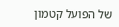של הפועל קטמון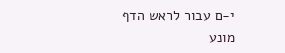י-ם עבור לראש הדף
מונע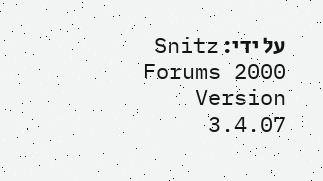על ידי: Snitz Forums 2000 Version 3.4.07